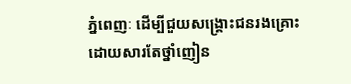ភ្នំពេញៈ ដើម្បីជួយសង្រ្គោះជនរងគ្រោះដោយសារតែថ្នាំញៀន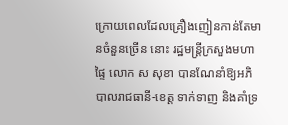ក្រោយពេលដែលគ្រឿងញៀនកាន់តែមានចំនួនច្រើន នោះ រដ្ឋមន្ត្រីក្រសួងមហាផ្ទៃ លោក ស សុខា បានណែនាំឱ្យអភិបាលរាជធានី-ខេត្ត ទាក់ទាញ និងគាំទ្រ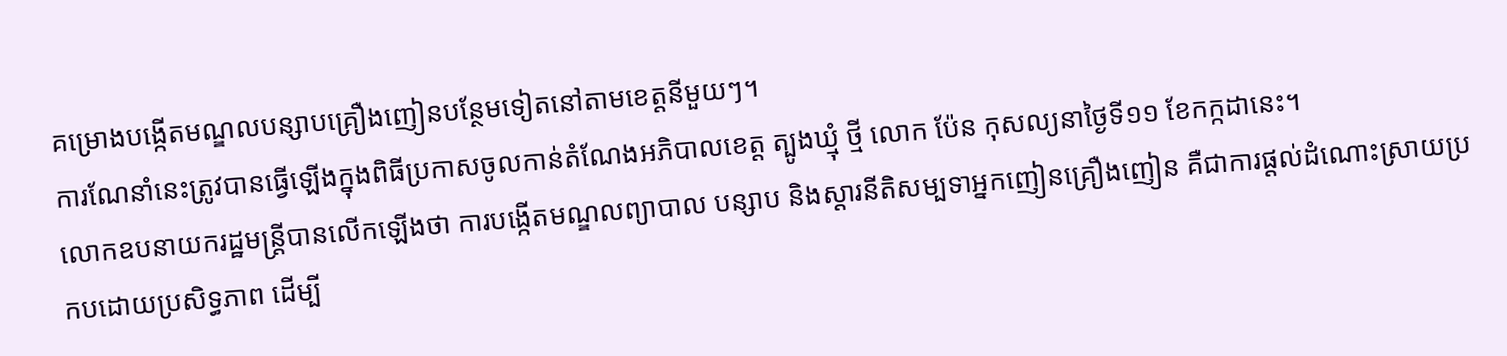គម្រោងបង្កើតមណ្ឌលបន្សាបគ្រឿងញៀនបន្ថែមទៀតនៅតាមខេត្តនីមួយៗ។
ការណែនាំនេះត្រូវបានធ្វើឡើងក្នុងពិធីប្រកាសចូលកាន់តំណែងអភិបាលខេត្ត ត្បូងឃ្មុំ ថ្មី លោក ប៉ែន កុសល្យនាថ្ងៃទី១១ ខែកក្កដានេះ។
លោកឧបនាយករដ្ឋមន្រ្តីបានលើកឡើងថា ការបង្កើតមណ្ឌលព្យាបាល បន្សាប និងស្ដារនីតិសម្បទាអ្នកញៀនគ្រឿងញៀន គឺជាការផ្ដល់ដំណោះស្រាយប្រកបដោយប្រសិទ្ធភាព ដើម្បី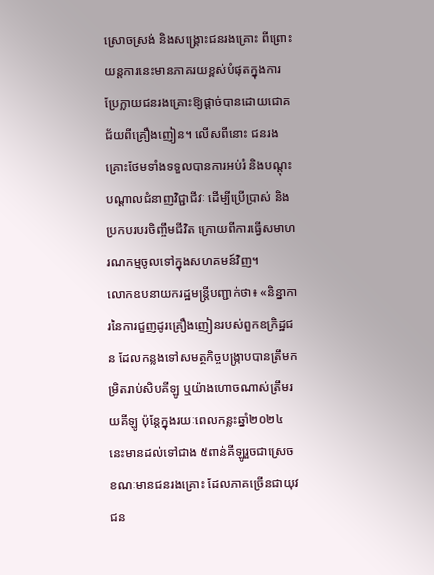ស្រោចស្រង់ និងសង្គ្រោះជនរងគ្រោះ ពីព្រោះយន្តការនេះមានភាគរយខ្ពស់បំផុតក្នុងការប្រែក្លាយជនរងគ្រោះឱ្យផ្ដាច់បានដោយជោគជ័យពីគ្រឿងញៀន។ លើសពីនោះ ជនរងគ្រោះថែមទាំងទទួលបានការអប់រំ និងបណ្ដុះបណ្ដាលជំនាញវិជ្ជាជីវៈ ដើម្បីប្រើប្រាស់ និងប្រកបរបរចិញ្ចឹមជីវិត ក្រោយពីការធ្វើសមាហរណកម្មចូលទៅក្នុងសហគមន៍វិញ។
លោកឧបនាយករដ្ឋមន្ត្រីបញ្ជាក់ថា៖ «និន្នាការនៃការជួញដូរគ្រឿងញៀនរបស់ពួកឧក្រិដ្ឋជន ដែលកន្លងទៅសមត្ថកិច្ចបង្ក្រាបបានត្រឹមកម្រិតរាប់សិបគីឡូ ឬយ៉ាងហោចណាស់ត្រឹមរយគីឡូ ប៉ុន្តែក្នុងរយៈពេលកន្លះឆ្នាំ២០២៤ នេះមានដល់ទៅជាង ៥ពាន់គីឡូរួចជាស្រេច ខណៈមានជនរងគ្រោះ ដែលភាគច្រើនជាយុវជន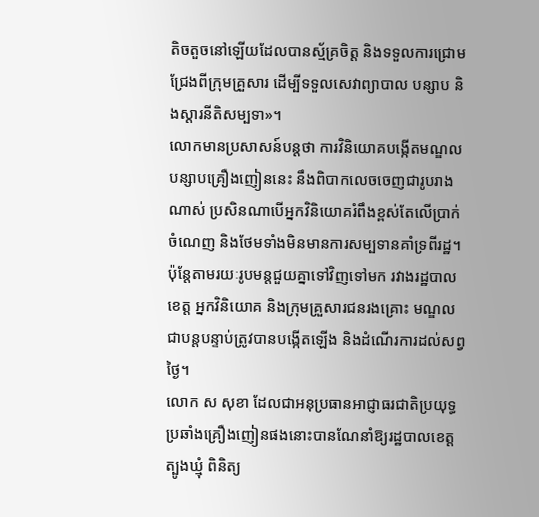តិចតួចនៅឡើយដែលបានស្ម័គ្រចិត្ត និងទទួលការជ្រោមជ្រែងពីក្រុមគ្រួសារ ដើម្បីទទួលសេវាព្យាបាល បន្សាប និងស្ដារនីតិសម្បទា»។
លោកមានប្រសាសន៍បន្តថា ការវិនិយោគបង្កើតមណ្ឌលបន្សាបគ្រឿងញៀននេះ នឹងពិបាកលេចចេញជារូបរាងណាស់ ប្រសិនណាបើអ្នកវិនិយោគរំពឹងខ្ពស់តែលើប្រាក់ចំណេញ និងថែមទាំងមិនមានការសម្បទានគាំទ្រពីរដ្ឋ។ ប៉ុន្តែតាមរយៈរូបមន្តជួយគ្នាទៅវិញទៅមក រវាងរដ្ឋបាលខេត្ត អ្នកវិនិយោគ និងក្រុមគ្រួសារជនរងគ្រោះ មណ្ឌលជាបន្តបន្ទាប់ត្រូវបានបង្កើតឡើង និងដំណើរការដល់សព្វថ្ងៃ។
លោក ស សុខា ដែលជាអនុប្រធានអាជ្ញាធរជាតិប្រយុទ្ធប្រឆាំងគ្រឿងញៀនផងនោះបានណែនាំឱ្យរដ្ឋបាលខេត្តត្បូងឃ្មុំ ពិនិត្យ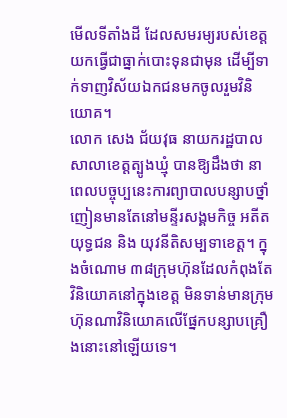មើលទីតាំងដី ដែលសមរម្យរបស់ខេត្ត យកធ្វើជាធ្នាក់បោះទុនជាមុន ដើម្បីទាក់ទាញវិស័យឯកជនមកចូលរួមវិនិយោគ។
លោក សេង ជ័យវុធ នាយករដ្ឋបាលសាលាខេត្តត្បូងឃ្មុំ បានឱ្យដឹងថា នាពេលបច្ចុប្បនេះការព្យាបាលបន្សាបថ្នាំញៀនមានតែនៅមន្ទីរសង្គមកិច្ច អតីតយុទ្ធជន និង យុវនីតិសម្បទាខេត្ត។ ក្នុងចំណោម ៣៨ក្រុមហ៊ុនដែលកំពុងតែវិនិយោគនៅក្នុងខេត្ត មិនទាន់មានក្រុមហ៊ុនណាវិនិយោគលើផ្នែកបន្សាបគ្រឿងនោះនៅឡើយទេ។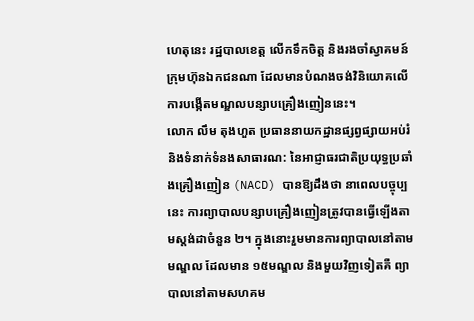ហេតុនេះ រដ្ឋបាលខេត្ត លើកទឹកចិត្ត និងរងចាំស្វាគមន៍ក្រុមហ៊ុនឯកជនណា ដែលមានបំណងចង់វិនិយោគលើការបង្កើតមណ្ឌលបន្សាបគ្រឿងញៀននេះ។
លោក លឹម តុងហួត ប្រធាននាយកដ្ឋានផ្សព្វផ្សាយអប់រំ និងទំនាក់ទំនងសាធារណ: នៃអាជ្ញាធរជាតិប្រយុទ្ធប្រឆាំងគ្រឿងញៀន (NACD) បានឱ្យដឹងថា នាពេលបច្ចុប្បនេះ ការព្យាបាលបន្សាបគ្រឿងញៀនត្រូវបានធ្វើឡើងតាមស្តង់ដាចំនួន ២។ ក្នុងនោះរួមមានការព្យាបាលនៅតាមមណ្ឌល ដែលមាន ១៥មណ្ឌល និងមួយវិញទៀតគឺ ព្យាបាលនៅតាមសហគម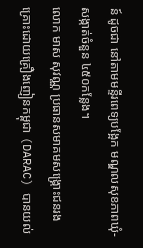ន៍ ដូចជា នៅតាមមន្ទីរពេទ្យបង្អែក មណ្ឌលសុខភាពឃុំ-សង្កាត់ចំនួន ៤៥០កន្លែង។
លោក មាស សុវណ្ណ ប្រធានសមាគមសង្រ្គោះជនរងគ្រោះដោយគ្រឿងញៀនកម្ពុជា (DARAC) បានយល់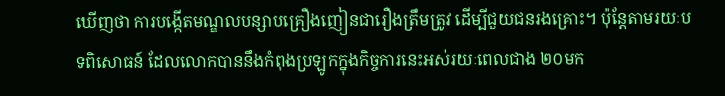ឃើញថា ការបង្កើតមណ្ឌលបន្សាបគ្រឿងញៀនជារឿងត្រឹមត្រូវ ដើម្បីជួយជនរងគ្រោះ។ ប៉ុន្តែតាមរយៈបទពិសោធន៍ ដែលលោកបាននឹងកំពុងប្រឡូកក្នុងកិច្ចការនេះអស់រយៈពេលជាង ២០មក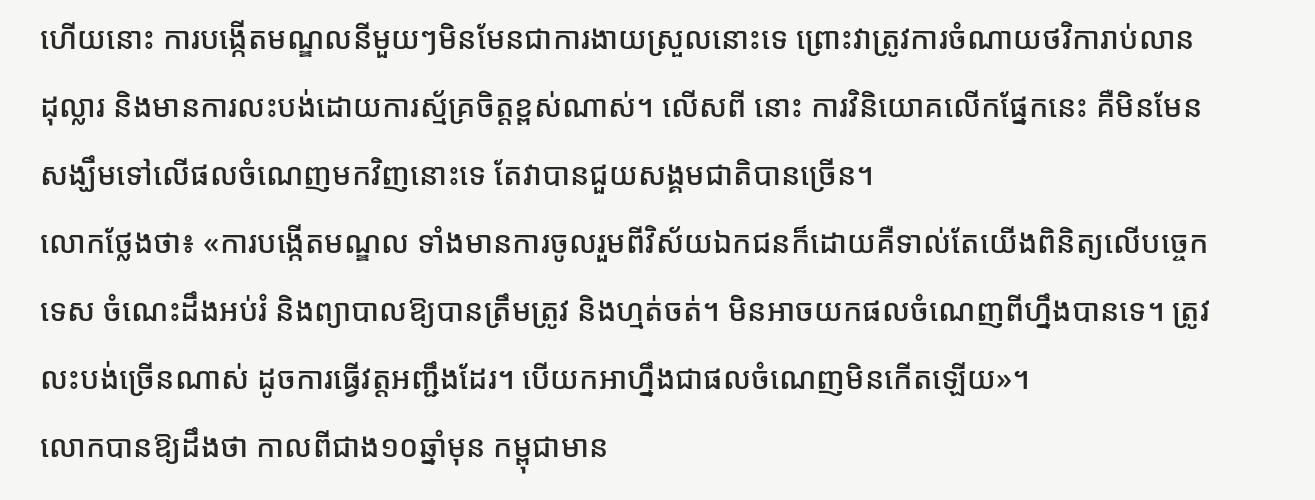ហើយនោះ ការបង្កើតមណ្ឌលនីមួយៗមិនមែនជាការងាយស្រួលនោះទេ ព្រោះវាត្រូវការចំណាយថវិការាប់លានដុល្លារ និងមានការលះបង់ដោយការស្ម័គ្រចិត្តខ្ពស់ណាស់។ លើសពី នោះ ការវិនិយោគលើកផ្នែកនេះ គឺមិនមែនសង្ឃឹមទៅលើផលចំណេញមកវិញនោះទេ តែវាបានជួយសង្គមជាតិបានច្រើន។
លោកថ្លែងថា៖ «ការបង្កើតមណ្ឌល ទាំងមានការចូលរួមពីវិស័យឯកជនក៏ដោយគឺទាល់តែយើងពិនិត្យលើបច្ចេកទេស ចំណេះដឹងអប់រំ និងព្យាបាលឱ្យបានត្រឹមត្រូវ និងហ្មត់ចត់។ មិនអាចយកផលចំណេញពីហ្នឹងបានទេ។ ត្រូវលះបង់ច្រើនណាស់ ដូចការធ្វើវត្តអញ្ជឹងដែរ។ បើយកអាហ្នឹងជាផលចំណេញមិនកើតឡើយ»។
លោកបានឱ្យដឹងថា កាលពីជាង១០ឆ្នាំមុន កម្ពុជាមាន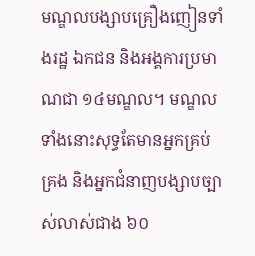មណ្ឌលបង្សាបគ្រឿងញៀនទាំងរដ្ឋ ឯកជន និងអង្គការប្រមាណជា ១៤មណ្ឌល។ មណ្ឌលទាំងនោះសុទ្ធតែមានអ្នកគ្រប់គ្រង និងអ្នកជំនាញបង្សាបច្បាស់លាស់ជាង ៦០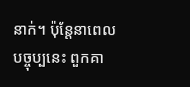នាក់។ ប៉ុន្តែនាពេលបច្ចុប្បនេះ ពួកគា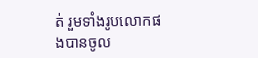ត់ រួមទាំងរូបលោកផងបានចូល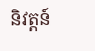និវត្តន៍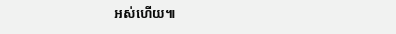អស់ហើយ៕